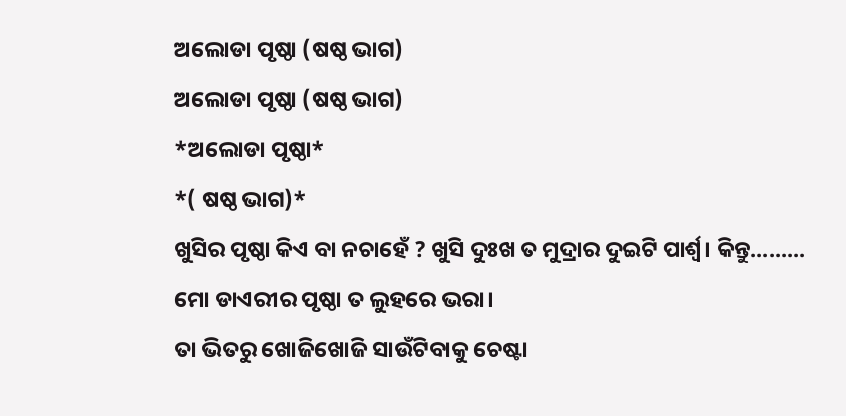ଅଲୋଡା ପୃଷ୍ଠା (ଷଷ୍ଠ ଭାଗ)
ଅଲୋଡା ପୃଷ୍ଠା (ଷଷ୍ଠ ଭାଗ)
*ଅଲୋଡା ପୃଷ୍ଠା*
*( ଷଷ୍ଠ ଭାଗ)*
ଖୁସିର ପୃଷ୍ଠା କିଏ ବା ନଚାହେଁ ? ଖୁସି ଦୁଃଖ ତ ମୁଦ୍ରାର ଦୁଇଟି ପାର୍ଶ୍ବ। କିନ୍ତୁ.........
ମୋ ଡାଏରୀର ପୃଷ୍ଠା ତ ଲୁହରେ ଭରା।
ତା ଭିତରୁ ଖୋଜିଖୋଜି ସାଉଁଟିବାକୁ ଚେଷ୍ଟା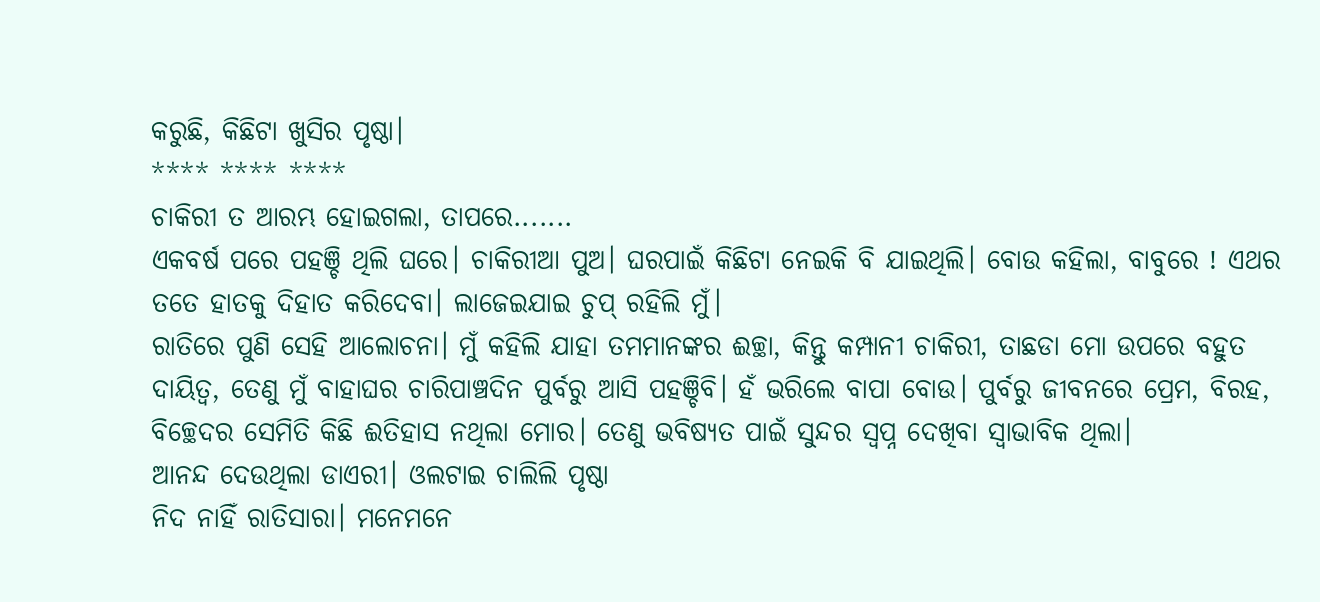କରୁଛି, କିଛିଟା ଖୁସିର ପୃଷ୍ଠା।
**** **** ****
ଚାକିରୀ ତ ଆରମ୍ଭ ହୋଇଗଲା, ତାପରେ.......
ଏକବର୍ଷ ପରେ ପହଞ୍ଚି ଥିଲି ଘରେ। ଚାକିରୀଆ ପୁଅ। ଘରପାଇଁ କିଛିଟା ନେଇକି ବି ଯାଇଥିଲି। ବୋଉ କହିଲା, ବାବୁରେ ! ଏଥର ତତେ ହାତକୁ ଦିହାତ କରିଦେବା। ଲାଜେଇଯାଇ ଚୁପ୍ ରହିଲି ମୁଁ।
ରାତିରେ ପୁଣି ସେହି ଆଲୋଚନା। ମୁଁ କହିଲି ଯାହା ତମମାନଙ୍କର ଈଚ୍ଛା, କିନ୍ତୁ କମ୍ପାନୀ ଚାକିରୀ, ତାଛଡା ମୋ ଉପରେ ବହୁତ ଦାୟିତ୍ବ, ତେଣୁ ମୁଁ ବାହାଘର ଚାରିପାଞ୍ଚଦିନ ପୁର୍ବରୁ ଆସି ପହଞ୍ଚିବି। ହଁ ଭରିଲେ ବାପା ବୋଉ। ପୁର୍ବରୁ ଜୀବନରେ ପ୍ରେମ, ବିରହ, ବିଚ୍ଛେଦର ସେମିତି କିଛି ଈତିହାସ ନଥିଲା ମୋର। ତେଣୁ ଭବିଷ୍ୟତ ପାଇଁ ସୁନ୍ଦର ସ୍ୱପ୍ନ ଦେଖିବା ସ୍ୱାଭାବିକ ଥିଲା।
ଆନନ୍ଦ ଦେଉଥିଲା ଡାଏରୀ। ଓଲଟାଇ ଚାଲିଲି ପୃଷ୍ଠା
ନିଦ ନାହିଁ ରାତିସାରା। ମନେମନେ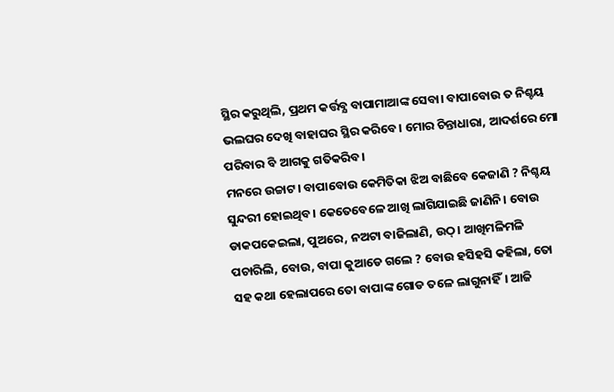ସ୍ଥିର କରୁଥିଲି, ପ୍ରଥମ କର୍ତ୍ତବ୍ଯ ବାପାମାଆଙ୍କ ସେବା। ବାପାବୋଉ ତ ନିଶ୍ଚୟ ଭଲଘର ଦେଖି ବାହାଘର ସ୍ଥିର କରିବେ। ମୋର ଚିନ୍ତାଧାରା, ଆଦର୍ଶରେ ମୋ ପରିବାର ବି ଆଗକୁ ଗତିକରିବ।
ମନରେ ଉଚ୍ଚାଟ। ବାପାବୋଉ କେମିତିକା ଝିଅ ବାଛିବେ କେଜାଣି ? ନିଶ୍ଚୟ ସୁନ୍ଦରୀ ହୋଇଥିବ। କେତେବେଳେ ଆଖି ଲାଗିଯାଇଛି ଜାଣିନି। ବୋଉ ଡାକପକେଇଲା, ପୁଅରେ, ନଅଟା ବାଜିଲାଣି, ଉଠ୍। ଆଖିମଳିମଳି ପଚାରିଲି, ବୋଉ, ବାପା କୁଆଡେ ଗଲେ ? ବୋଉ ହସିହସି କହିଲା, ତୋ ସହ କଥା ହେଲାପରେ ତୋ ବାପାଙ୍କ ଗୋଡ ତଳେ ଲାଗୁନାହିଁ। ଆଜି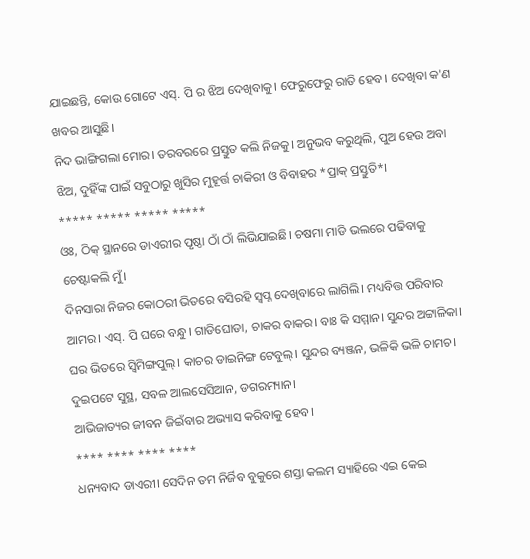ଯାଇଛନ୍ତି, କୋଉ ଗୋଟେ ଏସ୍. ପି ର ଝିଅ ଦେଖିବାକୁ। ଫେରୁଫେରୁ ରାତି ହେବ। ଦେଖିବା କ'ଣ ଖବର ଆସୁଛି।
ନିଦ ଭାଙ୍ଗିଗଲା ମୋର। ତରବରରେ ପ୍ରସ୍ତୁତ କଲି ନିଜକୁ। ଅନୁଭବ କରୁଥିଲି, ପୁଅ ହେଉ ଅବା ଝିଅ, ଦୁହିଁଙ୍କ ପାଇଁ ସବୁଠାରୁ ଖୁସିର ମୁହୂର୍ତ୍ତ ଚାକିରୀ ଓ ବିବାହର *ପ୍ରାକ୍ ପ୍ରସ୍ତୁତି*।
***** ***** ***** *****
ଓଃ, ଠିକ୍ ସ୍ଥାନରେ ଡାଏରୀର ପୃଷ୍ଠା ଠାଁ ଠାଁ ଲିଭିଯାଇଛି। ଚଷମା ମାଡି ଭଲରେ ପଢିବାକୁ ଚେଷ୍ଟାକଲି ମୁଁ।
ଦିନସାରା ନିଜର କୋଠରୀ ଭିତରେ ବସିରହି ସ୍ୱପ୍ନ ଦେଖିବାରେ ଲାଗିଲି। ମଧ୍ୟବିତ୍ତ ପରିବାର ଆମର। ଏସ୍. ପି ଘରେ ବନ୍ଧୁ। ଗାଡିଘୋଡା, ଚାକର ବାକର। ବାଃ କି ସମ୍ମାନ। ସୁନ୍ଦର ଅଟ୍ଟାଳିକା। ଘର ଭିତରେ ସ୍ୱିମିଙ୍ଗପୁଲ୍। କାଚର ଡାଇନିଙ୍ଗ ଟେବୁଲ୍। ସୁନ୍ଦର ବ୍ୟଞ୍ଜନ, ଭଳିକି ଭଳି ଚାମଚ। ଦୁଇପଟେ ସୁସ୍ଥ, ସବଳ ଆଲସେସିଆନ, ଡଗରମ୍ୟାନ।
ଆଭିଜାତ୍ୟର ଜୀବନ ଜିଇଁବାର ଅଭ୍ୟାସ କରିବାକୁ ହେବ।
**** **** **** ****
ଧନ୍ୟବାଦ ଡାଏରୀ। ସେଦିନ ତମ ନିର୍ଜିବ ବୁକୁରେ ଶସ୍ତା କଲମ ସ୍ୟାହିରେ ଏଇ କେଇ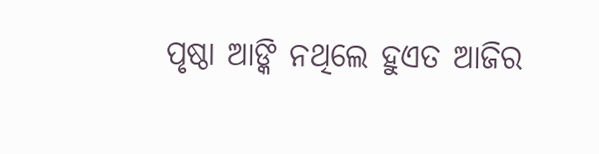ପୃଷ୍ଠା ଆଙ୍କି ନଥିଲେ ହୁଏତ ଆଜିର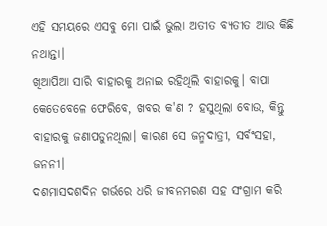ଏହି ସମୟରେ ଏସବୁ ମୋ ପାଇଁ ଭୁଲା ଅତୀତ ବ୍ଯତୀତ ଆଉ କିଛି ନଥାନ୍ତା।
ଖିଆପିଆ ସାରି ବାହାରକୁ ଅନାଇ ରହିଥିଲି ବାହାରକୁ। ବାପା କେତେବେଳେ ଫେରିବେ, ଖବର କ'ଣ ? ହସୁଥିଲା ବୋଉ, କିନ୍ତୁ ବାହାରକୁ ଜଣାପଡୁନଥିଲା। କାରଣ ସେ ଜନ୍ମଦାତ୍ରୀ, ସର୍ବଂସହା, ଜନନୀ।
ଦଶମାସଦଶଦିନ ଗର୍ଭରେ ଧରି ଜୀବନମରଣ ସହ ସଂଗ୍ରାମ କରି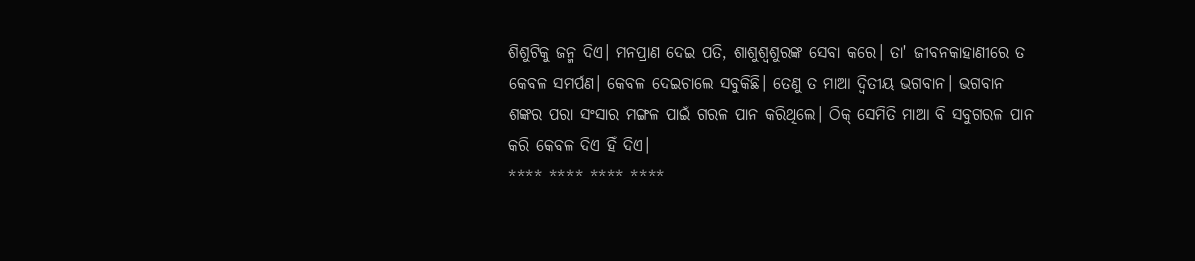ଶିଶୁଟିକୁ ଜନ୍ମ ଦିଏ। ମନପ୍ରାଣ ଦେଇ ପତି, ଶାଶୁଶ୍ୱଶୁରଙ୍କ ସେବା କରେ। ତା' ଜୀବନକାହାଣୀରେ ତ କେବଳ ସମର୍ପଣ। କେବଳ ଦେଇଚାଲେ ସବୁକିଛି। ତେଣୁ ତ ମାଆ ଦ୍ୱିତୀୟ ଭଗବାନ। ଭଗବାନ ଶଙ୍କର ପରା ସଂସାର ମଙ୍ଗଳ ପାଇଁ ଗରଳ ପାନ କରିଥିଲେ। ଠିକ୍ ସେମିତି ମାଆ ବି ସବୁଗରଳ ପାନ କରି କେବଳ ଦିଏ ହିଁ ଦିଏ।
**** **** **** ****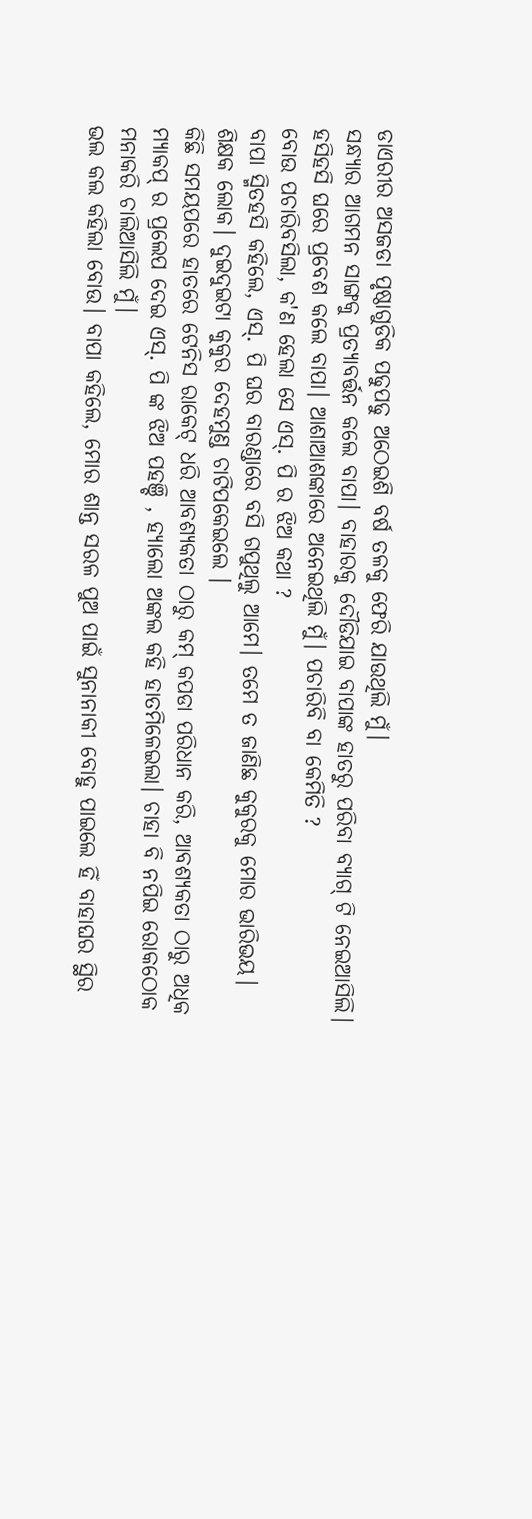ଡାଏରୀର ଅସଜଡା ପୃଷ୍ଠାଗୁଡିକ ପଢୁପଢୁ ଅଠେଇଶି ବର୍ଷ ତଳକୁ ଫେରି ଯାଉଥିଲି ମୁଁ।
ସନ୍ଧ୍ୟାର ଆଗମନ ସାଙ୍ଗକୁ ପ୍ରତ୍ୟାବର୍ତ୍ତନ କଲେ ବାପା। ବାହାରକୁ ଦୌଡିଯାଇ ବାପାଙ୍କ ହାତରୁ ପରିବା ବ୍ୟାଗ୍ ଟି ନେଇଆସିଲି। ହସିହସି ଘରେ ପ୍ରବେଶ କଲେ ବାପା। ଆଶାଆଶଙ୍କାରେ ଅନେଇଥିଲି ମୁଁ। ପଚାରିବି ବା କେମିତି ?
ବୋଉ ପଚାରିବସିଲା, କ'ଣ ହେଲା ସେ ଏସ୍. ପି ର ଝିଅ କଥା ?
ବାପା ସ୍ମିତହସି କହିଲେ, ଏସ୍. ପି ଘର ବାରଣ୍ଡାରେ ବସି ଗପୁଥିଲୁ ଆମେ। ତମେ ତ ଜାଣିଛ କୁକୁରକୁ ମୋର ଭାରିଭୟ। ଶିକ୍ଷକ ଲୋକ। ଦୁଇଦୁଇଟା କୁକୁର ଦେହମୁଣ୍ଡ ଚାଟିପକେଇଲେ ।
କିଛି ସମୟପରେ ହାତରେ ଟେନିସ ରାକେଟ୍ ଧରି ଆବଶ୍ୟକତା ଠାରୁ କମ୍ କପଡା ପରିଧାନ କରି, ଆବଶ୍ୟକତା ଠାରୁ ଅଧିକ ମ୍ୟାକପ୍ ର ପ୍ରଲେପ ଦେଇ ଏସ୍. ପି ଙ୍କ ଝିଅ ପହଞ୍ଚି , ହ୍ୟାଲୋ ଅଙ୍କଲ କହି ହାତମିଳେଇଲା। ଚାହା ବି ନପିଇ ରୋକଠୋକ ମନାକରି ଚାଲିଆସିଲି ମୁଁ।
ଭଲ କଲ କହିଲା ବୋଉ। ବାପା କହିଲେ, ମୋର ଶାନ୍ତ ସରଳ ପୁଅ ପାଇଁ ସୁନାନାକୀ ବୋହୁ ପାଇଲେ ହିଁ ବାହାଘର ସ୍ଥିର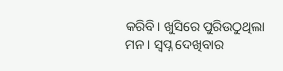କରିବି। ଖୁସିରେ ପୁରିଉଠୁଥିଲା ମନ। ସ୍ୱପ୍ନ ଦେଖିବାର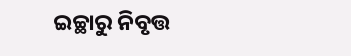ଇଚ୍ଛାରୁ ନିବୃତ୍ତ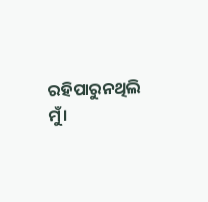ରହିପାରୁନଥିଲି ମୁଁ।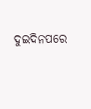ଦୁଇଦିନପରେ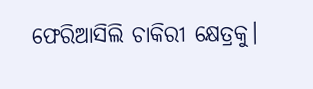ଫେରିଆସିଲି ଚାକିରୀ କ୍ଷେତ୍ରକୁ।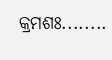କ୍ରମଶଃ........